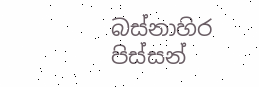බස්නාහිර පිස්සන්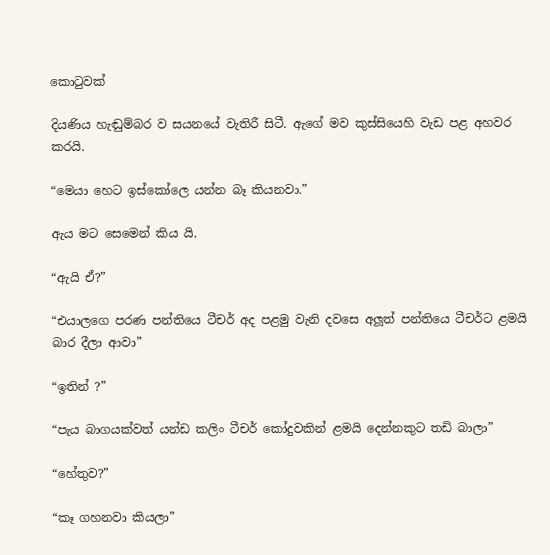කොටුවක්

දියණිය හැඬුම්බර ව සයනයේ වැතිරී සිටී. ඇගේ මව කුස්සියෙහි වැඩ පළ අහවර කරයි.

“මෙයා හෙට ඉස්කෝලෙ යන්න බෑ කියනවා.”

ඇය මට සෙමෙන් කිය යි.

“ඇයි ඒ?”

“එයාලගෙ පරණ පන්තියෙ ටීචර් අද පළමු වැනි දවසෙ අලූත් පන්තියෙ ටීචර්ට ළමයි බාර දීලා ආවා”

“ඉතින් ?”

“පැය බාගයක්වත් යන්ඩ කලිං ටීචර් කෝදුවකින් ළමයි දෙන්නකුට තඩි බාලා”

“හේතුව?”

“කෑ ගහනවා කියලා”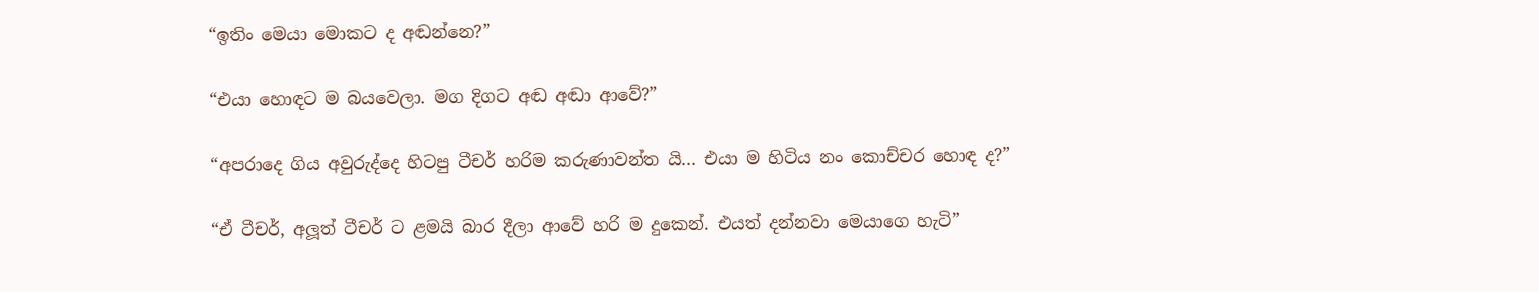“ඉතිං මෙයා මොකට ද අඬන්නෙ?”

“එයා හොඳට ම බයවෙලා. මග දිගට අඬ අඬා ආවේ?”

“අපරාදෙ ගිය අවුරුද්දෙ හිටපු ටීචර් හරිම කරුණාවන්ත යි... එයා ම හිටිය නං කොච්චර හොඳ ද?”

“ඒ ටීචර්, අලූත් ටීචර් ට ළමයි බාර දීලා ආවේ හරි ම දුකෙන්. එයත් දන්නවා මෙයාගෙ හැටි”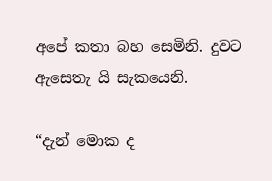අපේ කතා බහ සෙමිනි. දුවට ඇසෙතැ යි සැකයෙනි.

“දැන් මොක ද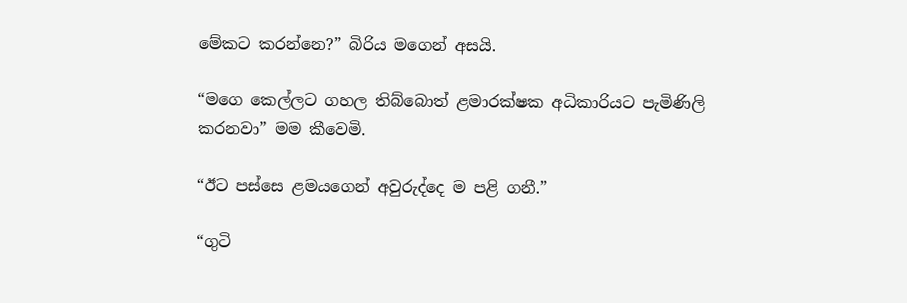මේකට කරන්නෙ?” බිරිය මගෙන් අසයි.

“මගෙ කෙල්ලට ගහල තිබ්බොත් ළමාරක්ෂක අධිකාරියට පැමිණිලි කරනවා” මම කීවෙමි.

“ඊට පස්සෙ ළමයගෙන් අවුරුද්දෙ ම පළි ගනී.”

“ගුටි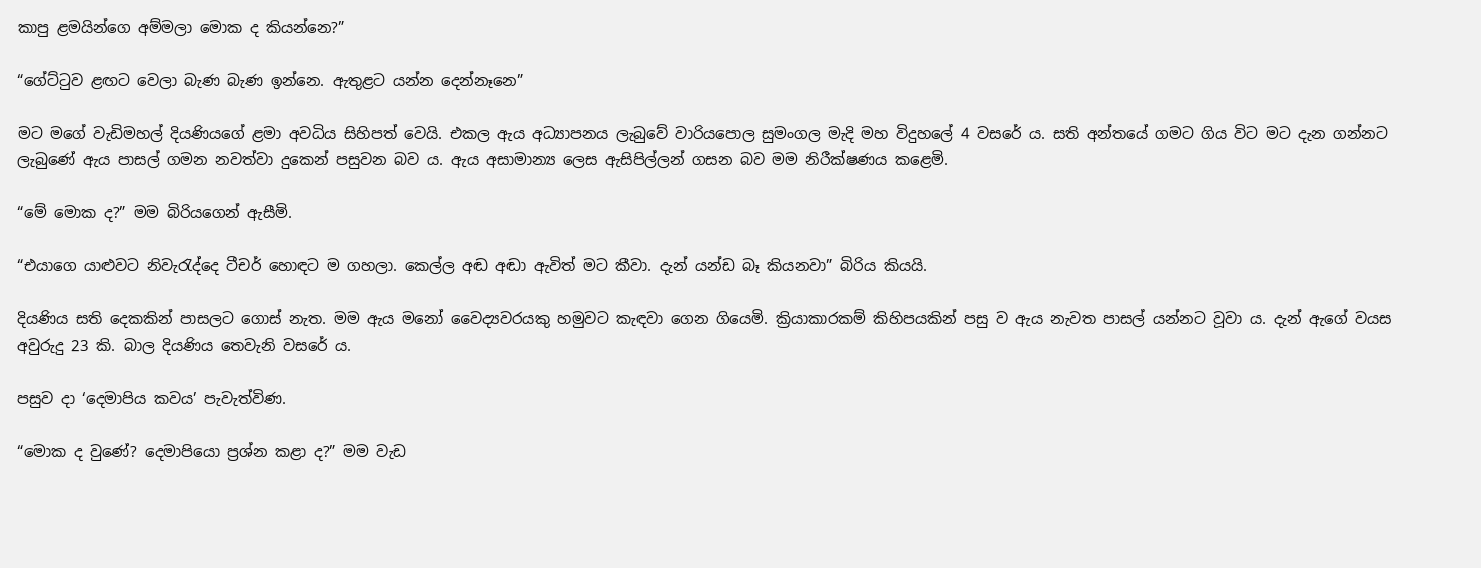කාපු ළමයින්ගෙ අම්මලා මොක ද කියන්නෙ?”

“ගේට්ටුව ළඟට වෙලා බැණ බැණ ඉන්නෙ. ඇතුළට යන්න දෙන්නෑනෙ”

මට මගේ වැඩිමහල් දියණියගේ ළමා අවධිය සිහිපත් වෙයි. එකල ඇය අධ්‍යාපනය ලැබුවේ වාරියපොල සුමංගල මැදි මහ විදුහලේ 4 වසරේ ය. සති අන්තයේ ගමට ගිය විට මට දැන ගන්නට ලැබුණේ ඇය පාසල් ගමන නවත්වා දුකෙන් පසුවන බව ය. ඇය අසාමාන්‍ය ලෙස ඇසිපිල්ලන් ගසන බව මම නිරීක්ෂණය කළෙමි.

“මේ මොක ද?” මම බිරියගෙන් ඇසීමි.

“එයාගෙ යාළුවට නිවැරැද්දෙ ටීචර් හොඳට ම ගහලා. කෙල්ල අඬ අඬා ඇවිත් මට කීවා. දැන් යන්ඩ බෑ කියනවා” බිරිය කියයි.

දියණිය සති දෙකකින් පාසලට ගොස් නැත. මම ඇය මනෝ වෛද්‍යවරයකු හමුවට කැඳවා ගෙන ගියෙමි. ක්‍රියාකාරකම් කිහිපයකින් පසු ව ඇය නැවත පාසල් යන්නට වූවා ය. දැන් ඇගේ වයස අවුරුදු 23 කි. බාල දියණිය තෙවැනි වසරේ ය.

පසුව දා ‘දෙමාපිය කවය’ පැවැත්විණ.

“මොක ද වුණේ? දෙමාපියො ප්‍රශ්න කළා ද?” මම වැඩ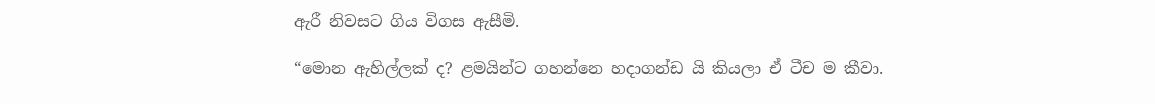ඇරී නිවසට ගිය විගස ඇසීමි.

“මොන ඇහිල්ලක් ද? ළමයින්ට ගහන්නෙ හදාගන්ඩ යි කියලා ඒ ටීච ම කීවා.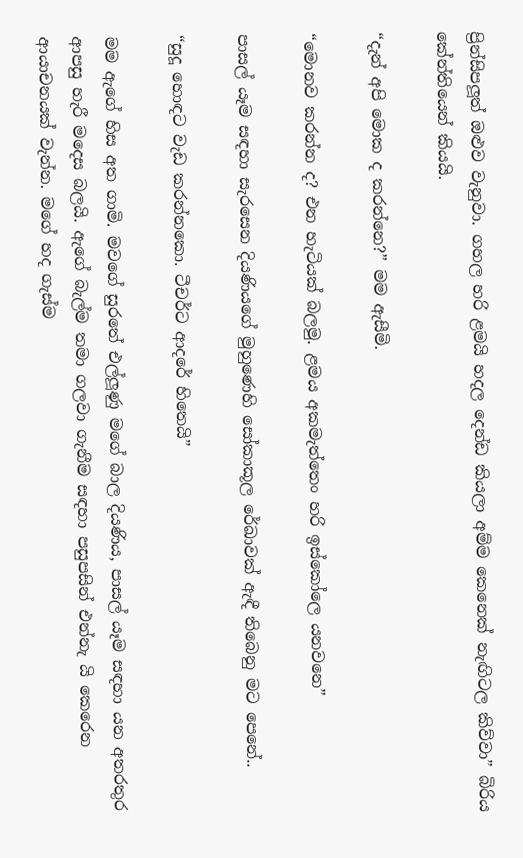ප්‍රින්සිපලූත් ඔළුව වැනුවා. ගහල හරි ළමයි හදල දෙන්ඩ කියලා අම්ම කෙනෙක් නැඟිටල කිව්වා” බිරිය කේන්තියෙන් කියයි.

“දැන් අපි මොක ද කරන්නෙ?” මම ඇසීමි.

“මොනව කරන්න ද? එන හැටියක් බලමු. ළමය අකමැත්තෙං හරි ඉස්කෝලෙ යනවනෙ”

පාසල් යෑම සඳහා සැරසෙන දියණියගේ මුහුණෙහි සෝකාකූල රේඛාවක් ඇඳී තිබෙනු මට පෙනේ..

“සුදූ හොඳට වැඩ කරන්නකො. ටීචර්ට ආදරේ හිතෙයි”

මම ඇගේ හිස අත ගාමි. මවගේ සුරතේ එල්ලූණු මගේ බාල දියණිය, පාසල් යෑම සඳහා යන අතරතුර ආපසු හැරී මදෙස බලයි. ඇගේ බැල්ම තමා ගලවා ගැනීම සඳහා පසුපසින් එන්නැ යි කෙරෙන ආයාචනයක් වැන්න. මගේ හද ගැස්ම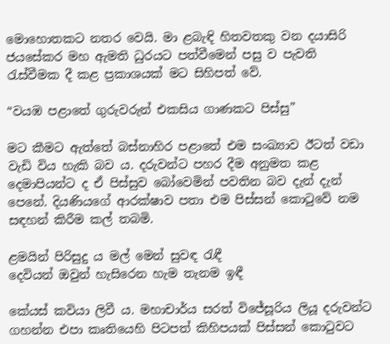මොහොතකට නතර වෙයි. මා ළබැඳි හිතවතකු වන දයාසිරි ජයසේකර මහ ඇමති ධුරයට පත්වීමෙන් පසු ව පැවති රැස්වීමක දී කළ ප්‍රකාශයක් මට සිහිපත් වේ.

“වයඹ පළාතේ ගුරුවරුන් එකසිය ගාණකට පිස්සු”

මට කීමට ඇත්තේ බස්නාහිර පළාතේ එම සංඛ්‍යාව ඊටත් වඩා වැඩි විය හැකි බව ය. දරුවන්ට පහර දීම අනුමත කළ දෙමාපියන්ට ද ඒ පිස්සුව බෝවෙමින් පවතින බව දැන් දැන් පෙනේ. දියණියගේ ආරක්ෂාව පතා එම පිස්සන් කොටුවේ නම සඳහන් කිරීම කල් තබමි.

ළමයින් පිරිසුදු ය මල් මෙන් සුවඳ රැඳී
දෙවියන් ඔවුන් හැසිරෙන හැම තැනම ඉඳී

කේයස් කවියා ලිවී ය. මහාචාර්ය සරත් විජේසූරිය ලියූ දරුවන්ට ගහන්න එපා කෘතියෙහි පිටපත් කිහිපයක් පිස්සන් කොටුවට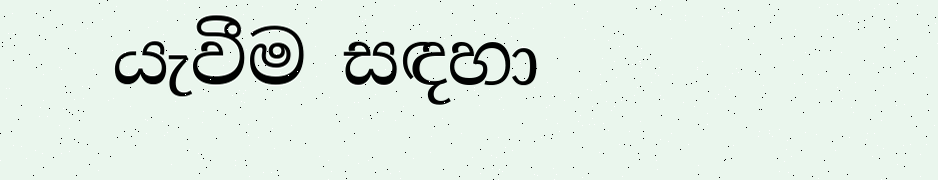යැවීම සඳහා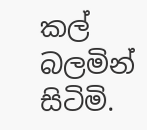කල් බලමින් සිටිමි.